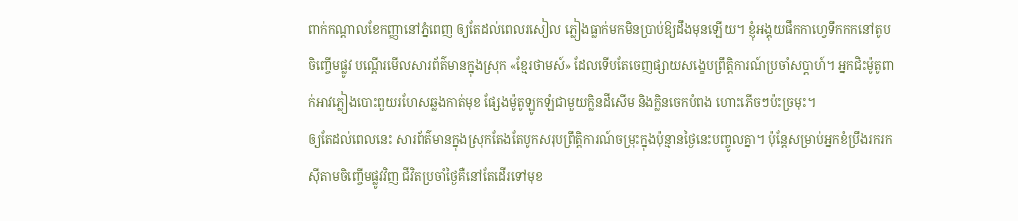ពាក់កណ្តាលខែកញ្ញានៅភ្នំពេញ ឲ្យតែដល់ពេលរសៀល ភ្លៀងធ្លាក់មកមិនប្រាប់ឱ្យដឹងមុនឡើយ។ ខ្ញុំអង្គុយផឹកកាហ្វេទឹកកកនៅតូបចិញ្ចើមផ្លូវ បណ្តើរមើលសារព័ត៌មានក្នុងស្រុក «ខ្មែរថាមស៍» ដែលទើបតែចេញផ្សាយសង្ខេបព្រឹត្តិការណ៍ប្រចាំសប្តាហ៍។ អ្នកជិះម៉ូតូពាក់អាវភ្លៀងបោះពួយរហែសឆ្លងកាត់មុខ ផ្សែងម៉ូតូឡូកឡំជាមួយក្លិនដីសើម និងក្លិនចេកបំពង ហោះភើចៗប៉ះច្រមុះ។
ឲ្យតែដល់ពេលនេះ សារព័ត៌មានក្នុងស្រុកតែងតែបូកសរុបព្រឹត្តិការណ៍ចម្រុះក្នុងប៉ុន្មានថ្ងៃនេះបញ្ចូលគ្នា។ ប៉ុន្តែសម្រាប់អ្នកខំប្រឹងរករកស៊ីតាមចិញ្ចើមផ្លូវវិញ ជីវិតប្រចាំថ្ងៃគឺនៅតែដើរទៅមុខ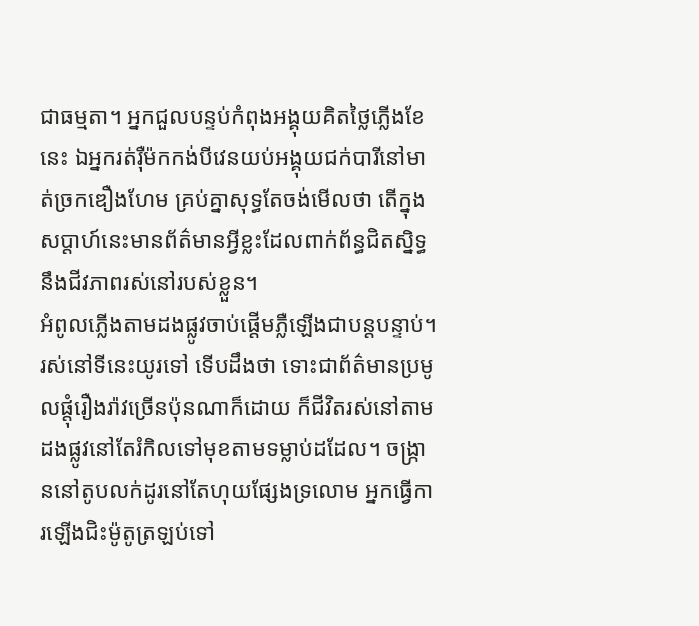ជាធម្មតា។ អ្នកជួលបន្ទប់កំពុងអង្គុយគិតថ្លៃភ្លើងខែនេះ ឯអ្នករត់រ៉ឺម៉កកង់បីវេនយប់អង្គុយជក់បារីនៅមាត់ច្រកឌឿងហែម គ្រប់គ្នាសុទ្ធតែចង់មើលថា តើក្នុងសប្តាហ៍នេះមានព័ត៌មានអ្វីខ្លះដែលពាក់ព័ន្ធជិតស្និទ្ធនឹងជីវភាពរស់នៅរបស់ខ្លួន។
អំពូលភ្លើងតាមដងផ្លូវចាប់ផ្តើមភ្លឺឡើងជាបន្តបន្ទាប់។ រស់នៅទីនេះយូរទៅ ទើបដឹងថា ទោះជាព័ត៌មានប្រមូលផ្តុំរឿងរ៉ាវច្រើនប៉ុនណាក៏ដោយ ក៏ជីវិតរស់នៅតាមដងផ្លូវនៅតែរំកិលទៅមុខតាមទម្លាប់ដដែល។ ចង្រ្កាននៅតូបលក់ដូរនៅតែហុយផ្សែងទ្រលោម អ្នកធ្វើការឡើងជិះម៉ូតូត្រឡប់ទៅ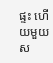ផ្ទះ ហើយមួយស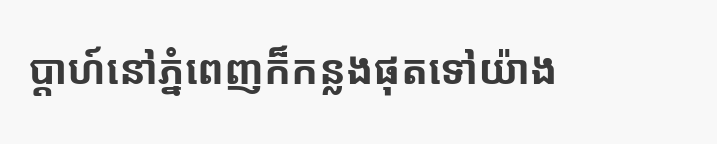ប្តាហ៍នៅភ្នំពេញក៏កន្លងផុតទៅយ៉ាង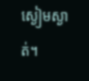ស្ងៀមស្ងាត់។